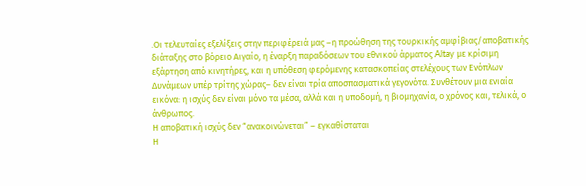.Οι τελευταίες εξελίξεις στην περιφέρειά μας –η προώθηση της τουρκικής αμφίβιας/αποβατικής διάταξης στο βόρειο Αιγαίο, η έναρξη παραδόσεων του εθνικού άρματος Altay με κρίσιμη εξάρτηση από κινητήρες, και η υπόθεση φερόμενης κατασκοπείας στελέχους των Ενόπλων Δυνάμεων υπέρ τρίτης χώρας– δεν είναι τρία αποσπασματικά γεγονότα. Συνθέτουν μια ενιαία εικόνα: η ισχύς δεν είναι μόνο τα μέσα, αλλά και η υποδομή, η βιομηχανία, ο χρόνος και, τελικά, ο άνθρωπος.
Η αποβατική ισχύς δεν “ανακοινώνεται” – εγκαθίσταται
Η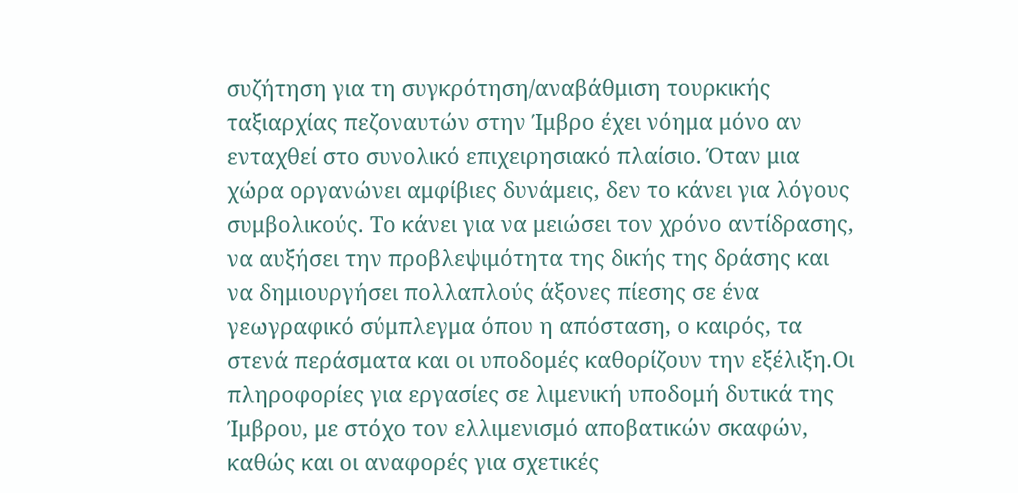συζήτηση για τη συγκρότηση/αναβάθμιση τουρκικής ταξιαρχίας πεζοναυτών στην Ίμβρο έχει νόημα μόνο αν ενταχθεί στο συνολικό επιχειρησιακό πλαίσιο. Όταν μια χώρα οργανώνει αμφίβιες δυνάμεις, δεν το κάνει για λόγους συμβολικούς. Το κάνει για να μειώσει τον χρόνο αντίδρασης, να αυξήσει την προβλεψιμότητα της δικής της δράσης και να δημιουργήσει πολλαπλούς άξονες πίεσης σε ένα γεωγραφικό σύμπλεγμα όπου η απόσταση, ο καιρός, τα στενά περάσματα και οι υποδομές καθορίζουν την εξέλιξη.Οι πληροφορίες για εργασίες σε λιμενική υποδομή δυτικά της Ίμβρου, με στόχο τον ελλιμενισμό αποβατικών σκαφών, καθώς και οι αναφορές για σχετικές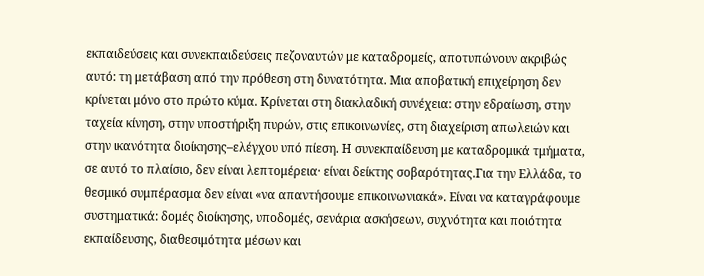εκπαιδεύσεις και συνεκπαιδεύσεις πεζοναυτών με καταδρομείς, αποτυπώνουν ακριβώς αυτό: τη μετάβαση από την πρόθεση στη δυνατότητα. Μια αποβατική επιχείρηση δεν κρίνεται μόνο στο πρώτο κύμα. Κρίνεται στη διακλαδική συνέχεια: στην εδραίωση, στην ταχεία κίνηση, στην υποστήριξη πυρών, στις επικοινωνίες, στη διαχείριση απωλειών και στην ικανότητα διοίκησης–ελέγχου υπό πίεση. Η συνεκπαίδευση με καταδρομικά τμήματα, σε αυτό το πλαίσιο, δεν είναι λεπτομέρεια· είναι δείκτης σοβαρότητας.Για την Ελλάδα, το θεσμικό συμπέρασμα δεν είναι «να απαντήσουμε επικοινωνιακά». Είναι να καταγράφουμε συστηματικά: δομές διοίκησης, υποδομές, σενάρια ασκήσεων, συχνότητα και ποιότητα εκπαίδευσης, διαθεσιμότητα μέσων και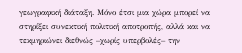γεωγραφική διάταξη. Μόνο έτσι μια χώρα μπορεί να στηρίξει συνεκτική πολιτική αποτροπής, αλλά και να τεκμηριώνει διεθνώς –χωρίς υπερβολές– την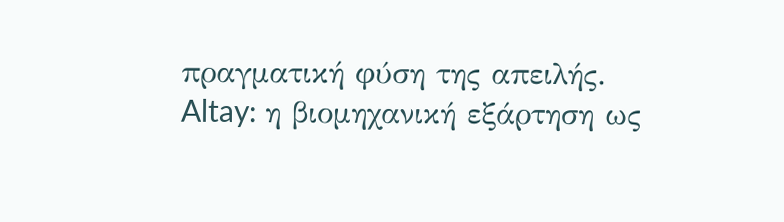πραγματική φύση της απειλής.
Altay: η βιομηχανική εξάρτηση ως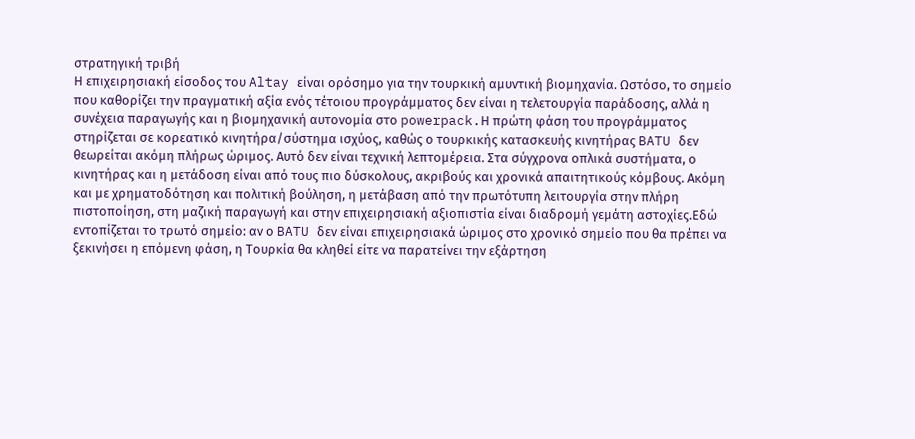στρατηγική τριβή
Η επιχειρησιακή είσοδος του Altay είναι ορόσημο για την τουρκική αμυντική βιομηχανία. Ωστόσο, το σημείο που καθορίζει την πραγματική αξία ενός τέτοιου προγράμματος δεν είναι η τελετουργία παράδοσης, αλλά η συνέχεια παραγωγής και η βιομηχανική αυτονομία στο powerpack.Η πρώτη φάση του προγράμματος στηρίζεται σε κορεατικό κινητήρα/σύστημα ισχύος, καθώς ο τουρκικής κατασκευής κινητήρας BATU δεν θεωρείται ακόμη πλήρως ώριμος. Αυτό δεν είναι τεχνική λεπτομέρεια. Στα σύγχρονα οπλικά συστήματα, ο κινητήρας και η μετάδοση είναι από τους πιο δύσκολους, ακριβούς και χρονικά απαιτητικούς κόμβους. Ακόμη και με χρηματοδότηση και πολιτική βούληση, η μετάβαση από την πρωτότυπη λειτουργία στην πλήρη πιστοποίηση, στη μαζική παραγωγή και στην επιχειρησιακή αξιοπιστία είναι διαδρομή γεμάτη αστοχίες.Εδώ εντοπίζεται το τρωτό σημείο: αν ο BATU δεν είναι επιχειρησιακά ώριμος στο χρονικό σημείο που θα πρέπει να ξεκινήσει η επόμενη φάση, η Τουρκία θα κληθεί είτε να παρατείνει την εξάρτηση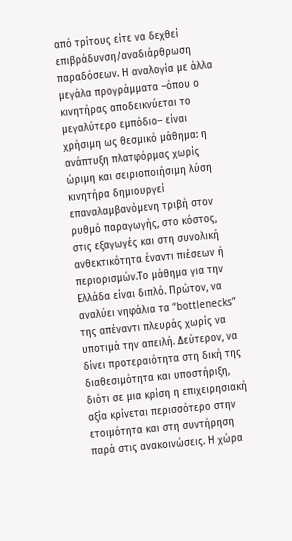από τρίτους είτε να δεχθεί επιβράδυνση/αναδιάρθρωση παραδόσεων. Η αναλογία με άλλα μεγάλα προγράμματα –όπου ο κινητήρας αποδεικνύεται το μεγαλύτερο εμπόδιο– είναι χρήσιμη ως θεσμικό μάθημα: η ανάπτυξη πλατφόρμας χωρίς ώριμη και σειριοποιήσιμη λύση κινητήρα δημιουργεί επαναλαμβανόμενη τριβή στον ρυθμό παραγωγής, στο κόστος, στις εξαγωγές και στη συνολική ανθεκτικότητα έναντι πιέσεων ή περιορισμών.Το μάθημα για την Ελλάδα είναι διπλό. Πρώτον, να αναλύει νηφάλια τα “bottlenecks” της απέναντι πλευράς χωρίς να υποτιμά την απειλή. Δεύτερον, να δίνει προτεραιότητα στη δική της διαθεσιμότητα και υποστήριξη, διότι σε μια κρίση η επιχειρησιακή αξία κρίνεται περισσότερο στην ετοιμότητα και στη συντήρηση παρά στις ανακοινώσεις. Η χώρα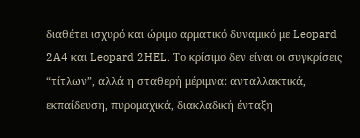διαθέτει ισχυρό και ώριμο αρματικό δυναμικό με Leopard 2A4 και Leopard 2HEL. Το κρίσιμο δεν είναι οι συγκρίσεις “τίτλων”, αλλά η σταθερή μέριμνα: ανταλλακτικά, εκπαίδευση, πυρομαχικά, διακλαδική ένταξη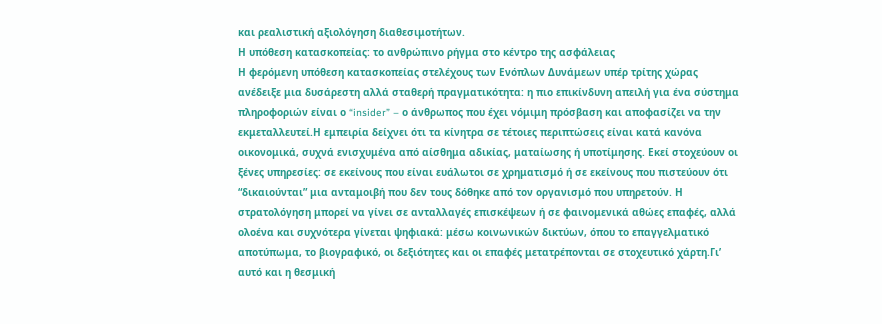και ρεαλιστική αξιολόγηση διαθεσιμοτήτων.
Η υπόθεση κατασκοπείας: το ανθρώπινο ρήγμα στο κέντρο της ασφάλειας
Η φερόμενη υπόθεση κατασκοπείας στελέχους των Ενόπλων Δυνάμεων υπέρ τρίτης χώρας ανέδειξε μια δυσάρεστη αλλά σταθερή πραγματικότητα: η πιο επικίνδυνη απειλή για ένα σύστημα πληροφοριών είναι ο “insider” – ο άνθρωπος που έχει νόμιμη πρόσβαση και αποφασίζει να την εκμεταλλευτεί.Η εμπειρία δείχνει ότι τα κίνητρα σε τέτοιες περιπτώσεις είναι κατά κανόνα οικονομικά, συχνά ενισχυμένα από αίσθημα αδικίας, ματαίωσης ή υποτίμησης. Εκεί στοχεύουν οι ξένες υπηρεσίες: σε εκείνους που είναι ευάλωτοι σε χρηματισμό ή σε εκείνους που πιστεύουν ότι “δικαιούνται” μια ανταμοιβή που δεν τους δόθηκε από τον οργανισμό που υπηρετούν. Η στρατολόγηση μπορεί να γίνει σε ανταλλαγές επισκέψεων ή σε φαινομενικά αθώες επαφές, αλλά ολοένα και συχνότερα γίνεται ψηφιακά: μέσω κοινωνικών δικτύων, όπου το επαγγελματικό αποτύπωμα, το βιογραφικό, οι δεξιότητες και οι επαφές μετατρέπονται σε στοχευτικό χάρτη.Γι’ αυτό και η θεσμική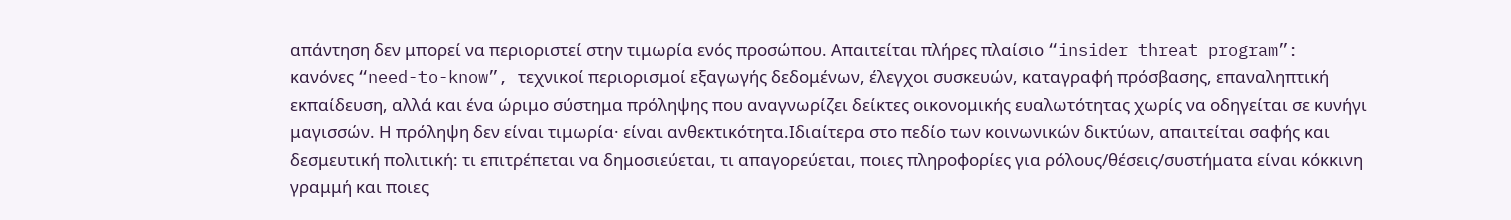απάντηση δεν μπορεί να περιοριστεί στην τιμωρία ενός προσώπου. Απαιτείται πλήρες πλαίσιο “insider threat program”: κανόνες “need-to-know”, τεχνικοί περιορισμοί εξαγωγής δεδομένων, έλεγχοι συσκευών, καταγραφή πρόσβασης, επαναληπτική εκπαίδευση, αλλά και ένα ώριμο σύστημα πρόληψης που αναγνωρίζει δείκτες οικονομικής ευαλωτότητας χωρίς να οδηγείται σε κυνήγι μαγισσών. Η πρόληψη δεν είναι τιμωρία· είναι ανθεκτικότητα.Ιδιαίτερα στο πεδίο των κοινωνικών δικτύων, απαιτείται σαφής και δεσμευτική πολιτική: τι επιτρέπεται να δημοσιεύεται, τι απαγορεύεται, ποιες πληροφορίες για ρόλους/θέσεις/συστήματα είναι κόκκινη γραμμή και ποιες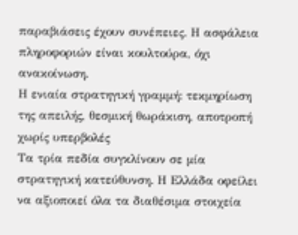παραβιάσεις έχουν συνέπειες. Η ασφάλεια πληροφοριών είναι κουλτούρα, όχι ανακοίνωση.
Η ενιαία στρατηγική γραμμή: τεκμηρίωση της απειλής, θεσμική θωράκιση, αποτροπή χωρίς υπερβολές
Τα τρία πεδία συγκλίνουν σε μία στρατηγική κατεύθυνση. Η Ελλάδα οφείλει να αξιοποιεί όλα τα διαθέσιμα στοιχεία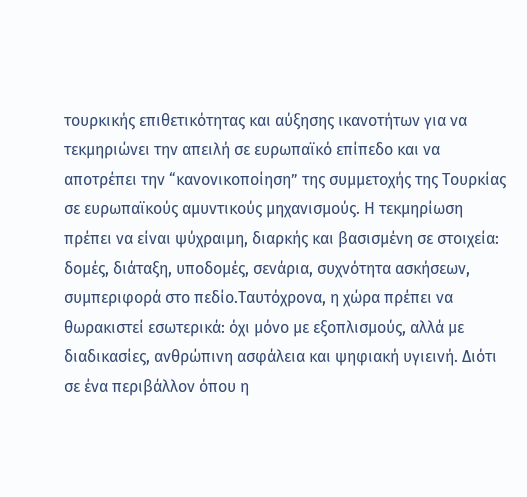τουρκικής επιθετικότητας και αύξησης ικανοτήτων για να τεκμηριώνει την απειλή σε ευρωπαϊκό επίπεδο και να αποτρέπει την “κανονικοποίηση” της συμμετοχής της Τουρκίας σε ευρωπαϊκούς αμυντικούς μηχανισμούς. Η τεκμηρίωση πρέπει να είναι ψύχραιμη, διαρκής και βασισμένη σε στοιχεία: δομές, διάταξη, υποδομές, σενάρια, συχνότητα ασκήσεων, συμπεριφορά στο πεδίο.Ταυτόχρονα, η χώρα πρέπει να θωρακιστεί εσωτερικά: όχι μόνο με εξοπλισμούς, αλλά με διαδικασίες, ανθρώπινη ασφάλεια και ψηφιακή υγιεινή. Διότι σε ένα περιβάλλον όπου η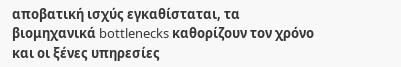αποβατική ισχύς εγκαθίσταται, τα βιομηχανικά bottlenecks καθορίζουν τον χρόνο και οι ξένες υπηρεσίες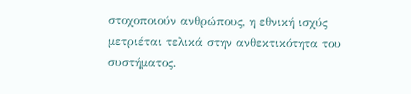στοχοποιούν ανθρώπους, η εθνική ισχύς μετριέται τελικά στην ανθεκτικότητα του συστήματος.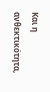Και η ανθεκτικότητα,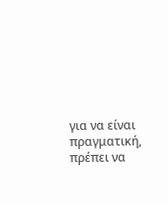για να είναι πραγματική, πρέπει να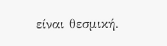είναι θεσμική.